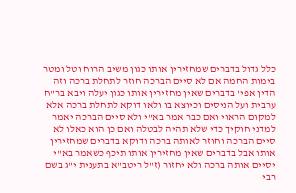כלל גדול בדברים שמחזירין אותו כגון משיב הרוח וטל ומטר בימות החמה אם לא סיים הברכה חוזר לתחלת ברכה וזה הדין אפי' בדברים שאין מחזירין אותו כגון יעלה ויבא בר"ח ערבית ועל הניסים וכיוצא בו ולאו דוקא לתחלת ברכה אלא למקום הראוי ואם כבר אמר בא"י ולא סיים הברכה יאמר למדני חוקיך כדי שלא תהיה לבטלה ואם כן הוא כאלו לא סיים הברכה וחוזר לאותה ברכה ודוקא בדברים שמחזירין אותו אבל בדברים שאין מחזירין אותו תיכף כשאמר בא"י יסיים אותה ברכה ולא יחזור (ז"ל ריטב"א בתענית י"ג בשם רבי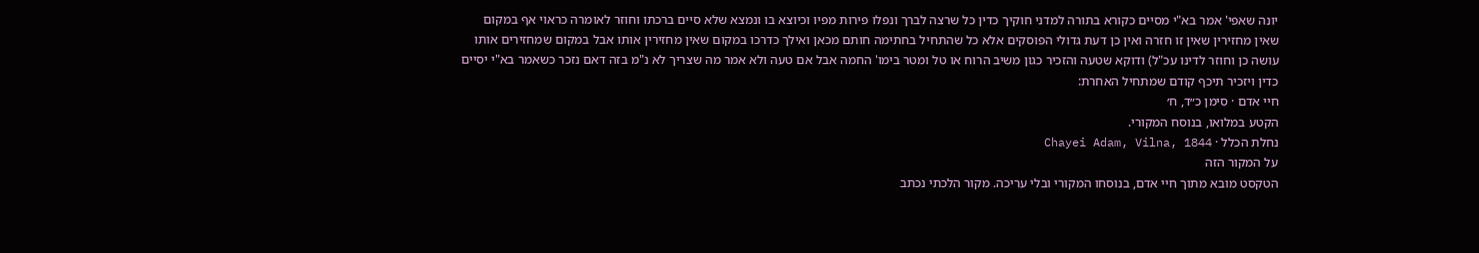יונה שאפי' אמר בא"י מסיים כקורא בתורה למדני חוקיך כדין כל שרצה לברך ונפלו פירות מפיו וכיוצא בו ונמצא שלא סיים ברכתו וחוזר לאומרה כראוי אף במקום שאין מחזירין שאין זו חזרה ואין כן דעת גדולי הפוסקים אלא כל שהתחיל בחתימה חותם מכאן ואילך כדרכו במקום שאין מחזירין אותו אבל במקום שמחזירים אותו עושה כן וחוזר לדינו עכ"ל) ודוקא שטעה והזכיר כגון משיב הרוח או טל ומטר בימו' החמה אבל אם טעה ולא אמר מה שצריך לא נ"מ בזה דאם נזכר כשאמר בא"י יסיים כדין ויזכיר תיכף קודם שמתחיל האחרת:
חיי אדם · סימן כ״ד, ח׳
הקטע במלואו, בנוסח המקורי.
נחלת הכלל · Chayei Adam, Vilna, 1844
על המקור הזה
הטקסט מובא מתוך חיי אדם, בנוסחו המקורי ובלי עריכה. מקור הלכתי נכתב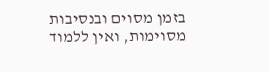בזמן מסוים ובנסיבות מסוימות, ואין ללמוד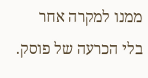ממנו למקרה אחר בלי הכרעה של פוסק.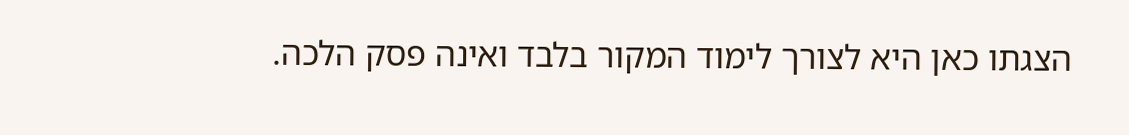הצגתו כאן היא לצורך לימוד המקור בלבד ואינה פסק הלכה.